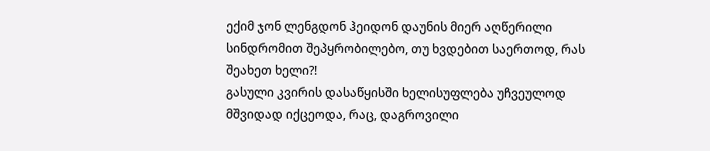ექიმ ჯონ ლენგდონ ჰეიდონ დაუნის მიერ აღწერილი სინდრომით შეპყრობილებო, თუ ხვდებით საერთოდ, რას შეახეთ ხელი?!
გასული კვირის დასაწყისში ხელისუფლება უჩვეულოდ მშვიდად იქცეოდა, რაც, დაგროვილი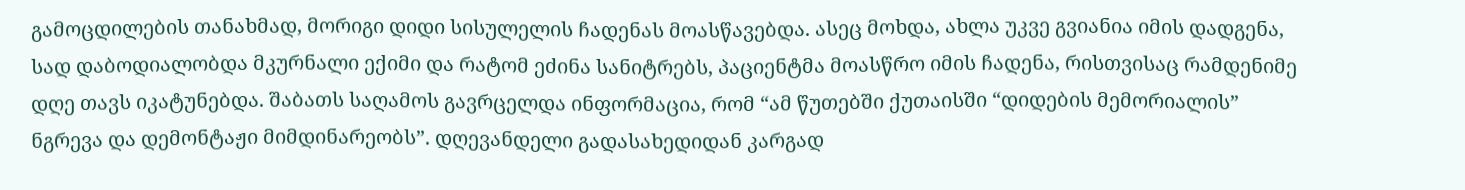გამოცდილების თანახმად, მორიგი დიდი სისულელის ჩადენას მოასწავებდა. ასეც მოხდა, ახლა უკვე გვიანია იმის დადგენა, სად დაბოდიალობდა მკურნალი ექიმი და რატომ ეძინა სანიტრებს, პაციენტმა მოასწრო იმის ჩადენა, რისთვისაც რამდენიმე დღე თავს იკატუნებდა. შაბათს საღამოს გავრცელდა ინფორმაცია, რომ “ამ წუთებში ქუთაისში “დიდების მემორიალის” ნგრევა და დემონტაჟი მიმდინარეობს”. დღევანდელი გადასახედიდან კარგად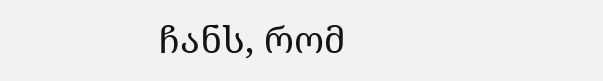ჩანს, რომ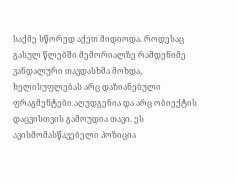საქმე სწორედ აქეთ მიდიოდა. როდესაც გასულ წლებში მემორიალზე რამდენიმე ვანდალური თავდასხმა მოხდა, ხელისუფლებას არც დაზიანებული ფრაგმენტები აღუდგენია და არც ობიექტის დაცვისთვის გამოუდია თავი. ეს ავისმომასწავებელი პოზიცია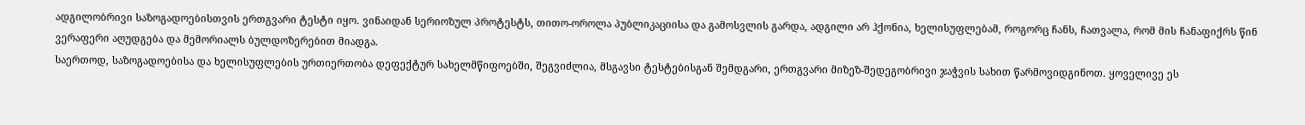ადგილობრივი საზოგადოებისთვის ერთგვარი ტესტი იყო. ვინაიდან სერიოზულ პროტესტს, თითო-ოროლა პუბლიკაციისა და გამოსვლის გარდა, ადგილი არ ჰქონია, ხელისუფლებამ, როგორც ჩანს, ჩათვალა, რომ მის ჩანაფიქრს წინ ვერაფერი აღუდგება და მემორიალს ბულდოზერებით მიადგა.
საერთოდ, საზოგადოებისა და ხელისუფლების ურთიერთობა დეფექტურ სახელმწიფოებში, შეგვიძლია, მსგავსი ტესტებისგან შემდგარი, ერთგვარი მიზეზ-შედეგობრივი ჯაჭვის სახით წარმოვიდგინოთ. ყოველივე ეს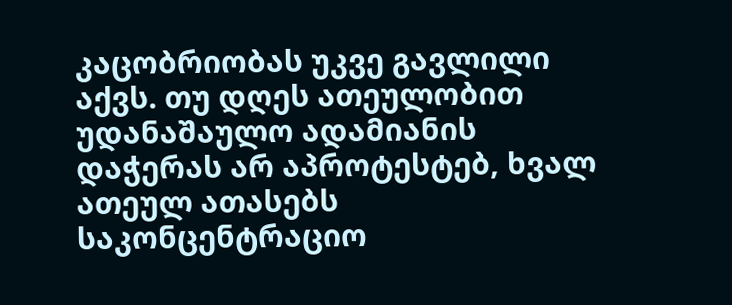კაცობრიობას უკვე გავლილი აქვს. თუ დღეს ათეულობით უდანაშაულო ადამიანის დაჭერას არ აპროტესტებ, ხვალ ათეულ ათასებს საკონცენტრაციო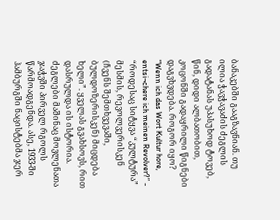ბანაკებში გააგზავნიან. თუ ილია ჭავჭავაძის ძეგლის გადატანას უპასუხოდ ტოვებ, წინ, დიდი ალბათობით, კოცონში გადაყრილი წიგნები დაგვხვდება. როგორ იყო? “Wenn ich das Wort Kultur hore, entsi¬chere ich meinen Revolver?” - “როდესაც სიტყვა “კულტურა” მესმის, რევოლვერისკენ (ჩვენს შემთხვევაში, ბულდოზერისკენ) მიცდება ხელი”. ყველას გვახსოვს, რით დასრულდა ის ისტორია.
ძეგლები მაშინაც მოვლენათა ჯაჭვში პირველ რგოლს წარმოადგენდა. ასე, 1933-ში ჰამბურგში ნაცისტებმა ჯერ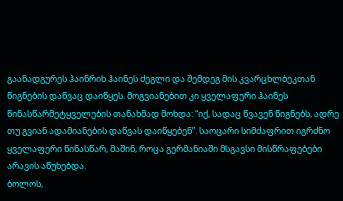გაანადგურეს ჰაინრიხ ჰაინეს ძეგლი და შემდეგ მის კვარცხლბეკთან წიგნების დაწვაც დაიწყეს. მოგვიანებით კი ყველაფერი ჰაინეს წინასწარმეტყველების თანახმად მოხდა: “იქ, სადაც წვავენ წიგნებს, ადრე თუ გვიან ადამიანების დაწვას დაიწყებენ”. საოცარი სიმძაფრით იგრძნო ყველაფერი წინასწარ, მაშინ, როცა გერმანიაში მსგავსი მისწრაფებები არავის აწუხებდა.
ბოლოს,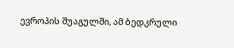ევროპის შუაგულში, ამ ბედკრული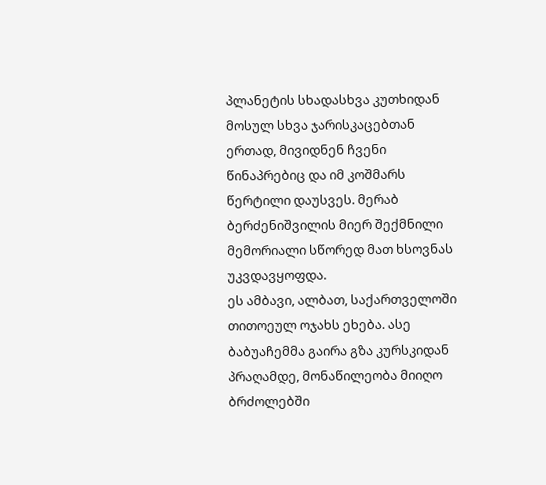პლანეტის სხადასხვა კუთხიდან მოსულ სხვა ჯარისკაცებთან ერთად, მივიდნენ ჩვენი წინაპრებიც და იმ კოშმარს წერტილი დაუსვეს. მერაბ ბერძენიშვილის მიერ შექმნილი მემორიალი სწორედ მათ ხსოვნას უკვდავყოფდა.
ეს ამბავი, ალბათ, საქართველოში თითოეულ ოჯახს ეხება. ასე ბაბუაჩემმა გაირა გზა კურსკიდან პრაღამდე, მონაწილეობა მიიღო ბრძოლებში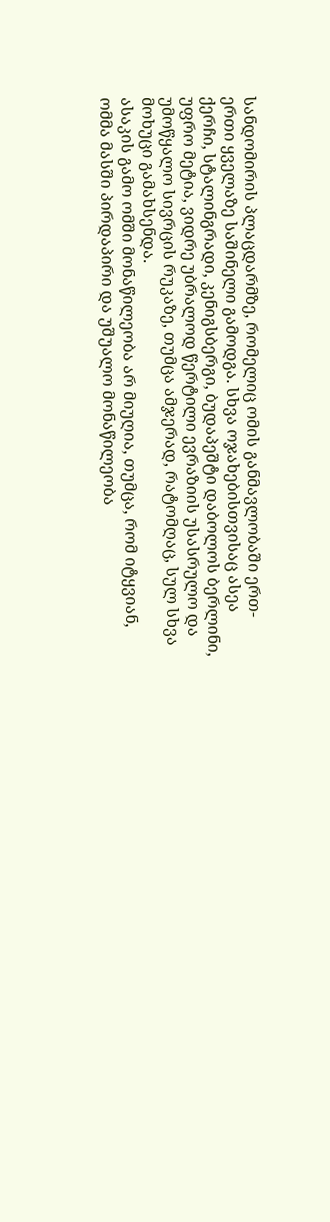სანდომირის პლაცდარმზე, რომელიც ომის განმავლობაში ერთ-ერთი ყველაზე საშინელი გამოდგა. სხვა ოჯახებისთვისაც ასეა ქერჩი, სტალინგრადი, კენიგსბერგი, ბუდაპეშტი დაბოლოს ბერლინი, უფრო მეტია, ვიდრე უბრალოდ წერტილი ევრაზიის უსასრულო და უმოწყალო სივრცის რუკაზე, თუმცა ამჯერად, რატომღაც, სულ სხვა მოხუცი გამახსენდა.
ასაკის გამო ომში მონაწილეობა არ მიუღია, თუმცა, რომ იტყვიან, ომმა მასში პირდაპირი და უშუალო მონაწილეობა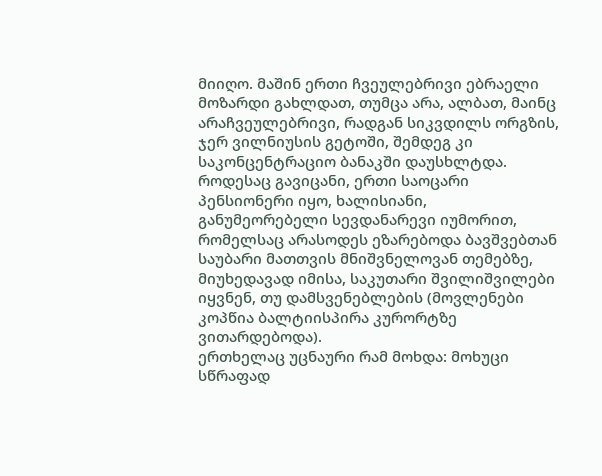მიიღო. მაშინ ერთი ჩვეულებრივი ებრაელი მოზარდი გახლდათ, თუმცა არა, ალბათ, მაინც არაჩვეულებრივი, რადგან სიკვდილს ორგზის, ჯერ ვილნიუსის გეტოში, შემდეგ კი საკონცენტრაციო ბანაკში დაუსხლტდა. როდესაც გავიცანი, ერთი საოცარი პენსიონერი იყო, ხალისიანი, განუმეორებელი სევდანარევი იუმორით, რომელსაც არასოდეს ეზარებოდა ბავშვებთან საუბარი მათთვის მნიშვნელოვან თემებზე, მიუხედავად იმისა, საკუთარი შვილიშვილები იყვნენ, თუ დამსვენებლების (მოვლენები კოპწია ბალტიისპირა კურორტზე ვითარდებოდა).
ერთხელაც უცნაური რამ მოხდა: მოხუცი სწრაფად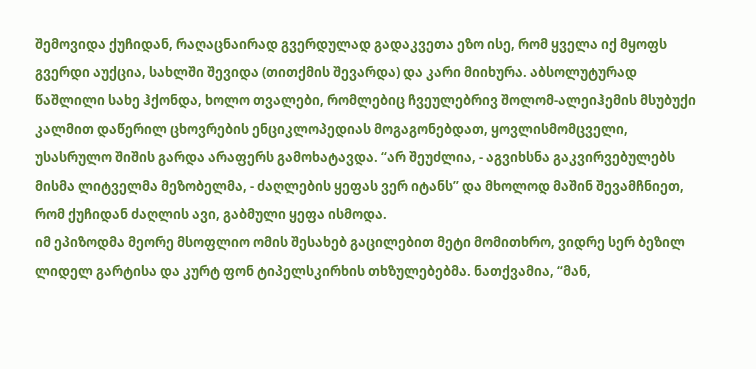შემოვიდა ქუჩიდან, რაღაცნაირად გვერდულად გადაკვეთა ეზო ისე, რომ ყველა იქ მყოფს გვერდი აუქცია, სახლში შევიდა (თითქმის შევარდა) და კარი მიიხურა. აბსოლუტურად წაშლილი სახე ჰქონდა, ხოლო თვალები, რომლებიც ჩვეულებრივ შოლომ-ალეიჰემის მსუბუქი კალმით დაწერილ ცხოვრების ენციკლოპედიას მოგაგონებდათ, ყოვლისმომცველი, უსასრულო შიშის გარდა არაფერს გამოხატავდა. “არ შეუძლია, - აგვიხსნა გაკვირვებულებს მისმა ლიტველმა მეზობელმა, - ძაღლების ყეფას ვერ იტანს” და მხოლოდ მაშინ შევამჩნიეთ, რომ ქუჩიდან ძაღლის ავი, გაბმული ყეფა ისმოდა.
იმ ეპიზოდმა მეორე მსოფლიო ომის შესახებ გაცილებით მეტი მომითხრო, ვიდრე სერ ბეზილ ლიდელ გარტისა და კურტ ფონ ტიპელსკირხის თხზულებებმა. ნათქვამია, “მან,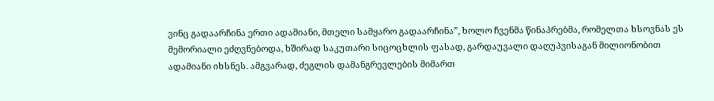ვინც გადაარჩინა ერთი ადამიანი, მთელი სამყარო გადაარჩინა”, ხოლო ჩვენმა წინაპრებმა, რომელთა ხსოვნას ეს მემორიალი ეძღვნებოდა, ხშირად საკუთარი სიცოცხლის ფასად, გარდაუვალი დაღუპვისაგან მილიონობით ადამიანი იხსნეს. ამგვარად, ძეგლის დამანგრევლების მიმართ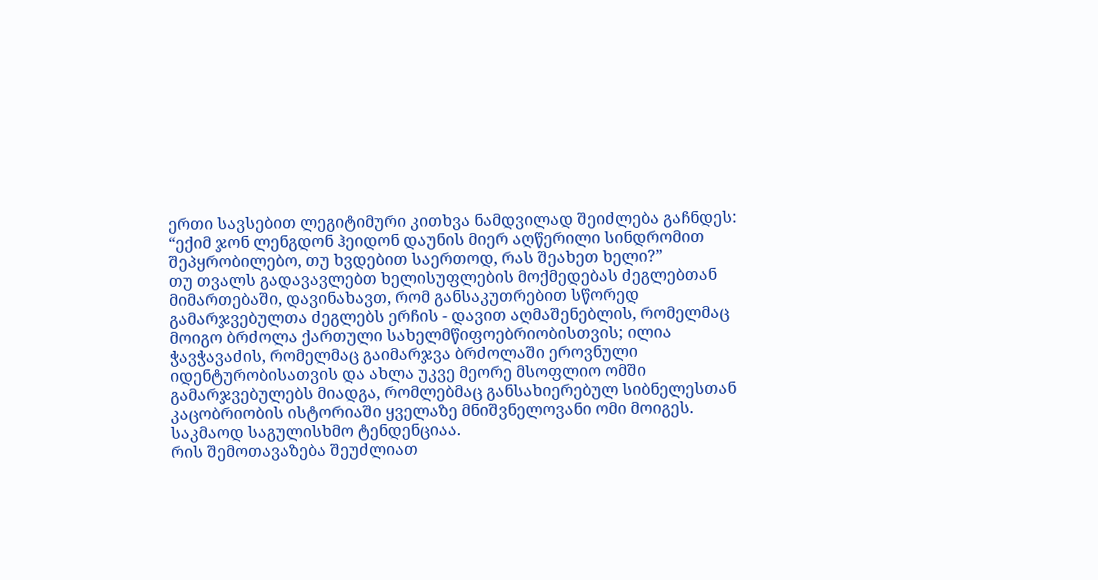ერთი სავსებით ლეგიტიმური კითხვა ნამდვილად შეიძლება გაჩნდეს: “ექიმ ჯონ ლენგდონ ჰეიდონ დაუნის მიერ აღწერილი სინდრომით შეპყრობილებო, თუ ხვდებით საერთოდ, რას შეახეთ ხელი?”
თუ თვალს გადავავლებთ ხელისუფლების მოქმედებას ძეგლებთან მიმართებაში, დავინახავთ, რომ განსაკუთრებით სწორედ გამარჯვებულთა ძეგლებს ერჩის - დავით აღმაშენებლის, რომელმაც მოიგო ბრძოლა ქართული სახელმწიფოებრიობისთვის; ილია ჭავჭავაძის, რომელმაც გაიმარჯვა ბრძოლაში ეროვნული იდენტურობისათვის და ახლა უკვე მეორე მსოფლიო ომში გამარჯვებულებს მიადგა, რომლებმაც განსახიერებულ სიბნელესთან კაცობრიობის ისტორიაში ყველაზე მნიშვნელოვანი ომი მოიგეს. საკმაოდ საგულისხმო ტენდენციაა.
რის შემოთავაზება შეუძლიათ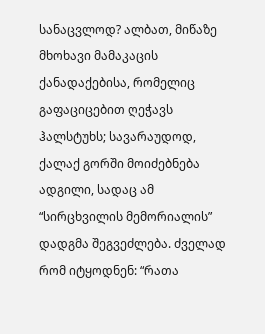სანაცვლოდ? ალბათ, მიწაზე მხოხავი მამაკაცის ქანადაქებისა, რომელიც გაფაციცებით ღეჭავს ჰალსტუხს; სავარაუდოდ, ქალაქ გორში მოიძებნება ადგილი, სადაც ამ “სირცხვილის მემორიალის” დადგმა შეგვეძლება. ძველად რომ იტყოდნენ: “რათა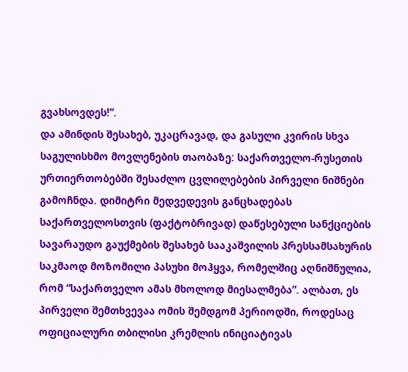გვახსოვდეს!”.
და ამინდის შესახებ, უკაცრავად, და გასული კვირის სხვა საგულისხმო მოვლენების თაობაზე: საქართველო-რუსეთის ურთიერთობებში შესაძლო ცვლილებების პირველი ნიშნები გამოჩნდა. დიმიტრი მედვედევის განცხადებას საქართველოსთვის (ფაქტობრივად) დაწესებული სანქციების სავარაუდო გაუქმების შესახებ სააკაშვილის პრესსამსახურის საკმაოდ მოზომილი პასუხი მოჰყვა, რომელშიც აღნიშნულია, რომ “საქართველო ამას მხოლოდ მიესალმება”. ალბათ, ეს პირველი შემთხვევაა ომის შემდგომ პერიოდში, როდესაც ოფიციალური თბილისი კრემლის ინიციატივას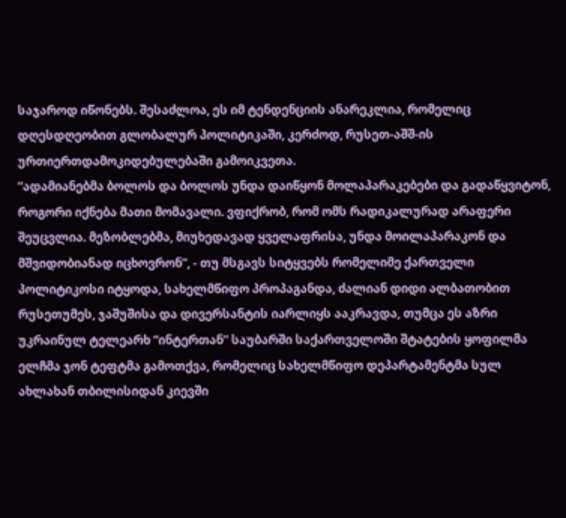საჯაროდ იწონებს. შესაძლოა, ეს იმ ტენდენციის ანარეკლია, რომელიც დღესდღეობით გლობალურ პოლიტიკაში, კერძოდ, რუსეთ-აშშ-ის ურთიერთდამოკიდებულებაში გამოიკვეთა.
“ადამიანებმა ბოლოს და ბოლოს უნდა დაიწყონ მოლაპარაკებები და გადაწყვიტონ, როგორი იქნება მათი მომავალი. ვფიქრობ, რომ ომს რადიკალურად არაფერი შეუცვლია. მეზობლებმა, მიუხედავად ყველაფრისა, უნდა მოილაპარაკონ და მშვიდობიანად იცხოვრონ”, - თუ მსგავს სიტყვებს რომელიმე ქართველი პოლიტიკოსი იტყოდა, სახელმწიფო პროპაგანდა, ძალიან დიდი ალბათობით რუსეთუმეს, ჯაშუშისა და დივერსანტის იარლიყს ააკრავდა, თუმცა ეს აზრი უკრაინულ ტელეარხ “ინტერთან” საუბარში საქართველოში შტატების ყოფილმა ელჩმა ჯონ ტეფტმა გამოთქვა, რომელიც სახელმწიფო დეპარტამენტმა სულ ახლახან თბილისიდან კიევში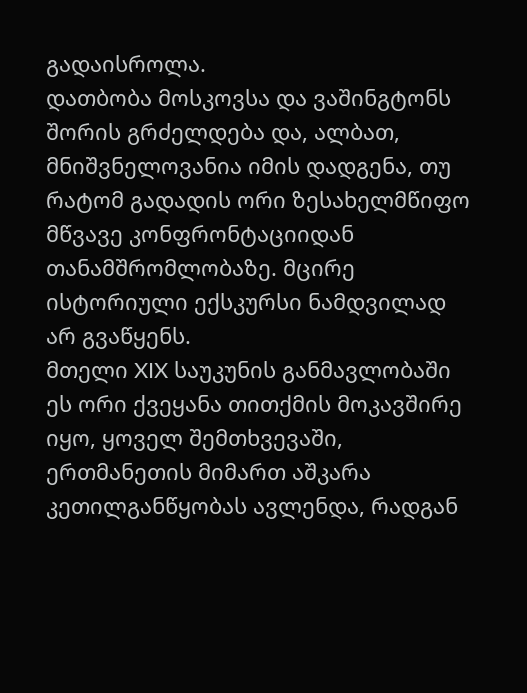გადაისროლა.
დათბობა მოსკოვსა და ვაშინგტონს შორის გრძელდება და, ალბათ, მნიშვნელოვანია იმის დადგენა, თუ რატომ გადადის ორი ზესახელმწიფო მწვავე კონფრონტაციიდან თანამშრომლობაზე. მცირე ისტორიული ექსკურსი ნამდვილად არ გვაწყენს.
მთელი XIX საუკუნის განმავლობაში ეს ორი ქვეყანა თითქმის მოკავშირე იყო, ყოველ შემთხვევაში, ერთმანეთის მიმართ აშკარა კეთილგანწყობას ავლენდა, რადგან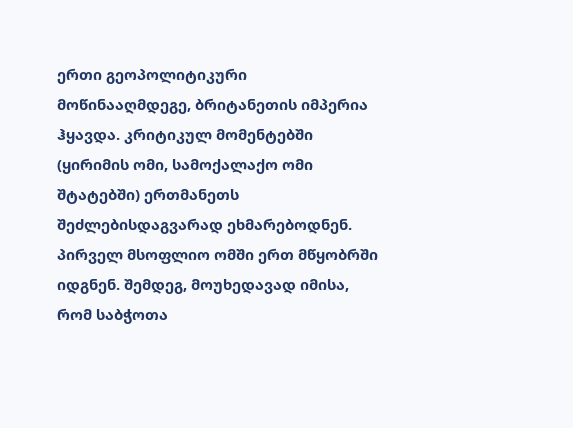ერთი გეოპოლიტიკური მოწინააღმდეგე, ბრიტანეთის იმპერია ჰყავდა. კრიტიკულ მომენტებში (ყირიმის ომი, სამოქალაქო ომი შტატებში) ერთმანეთს შეძლებისდაგვარად ეხმარებოდნენ. პირველ მსოფლიო ომში ერთ მწყობრში იდგნენ. შემდეგ, მოუხედავად იმისა, რომ საბჭოთა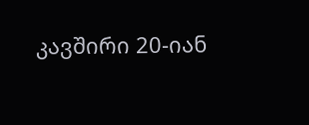კავშირი 20-იან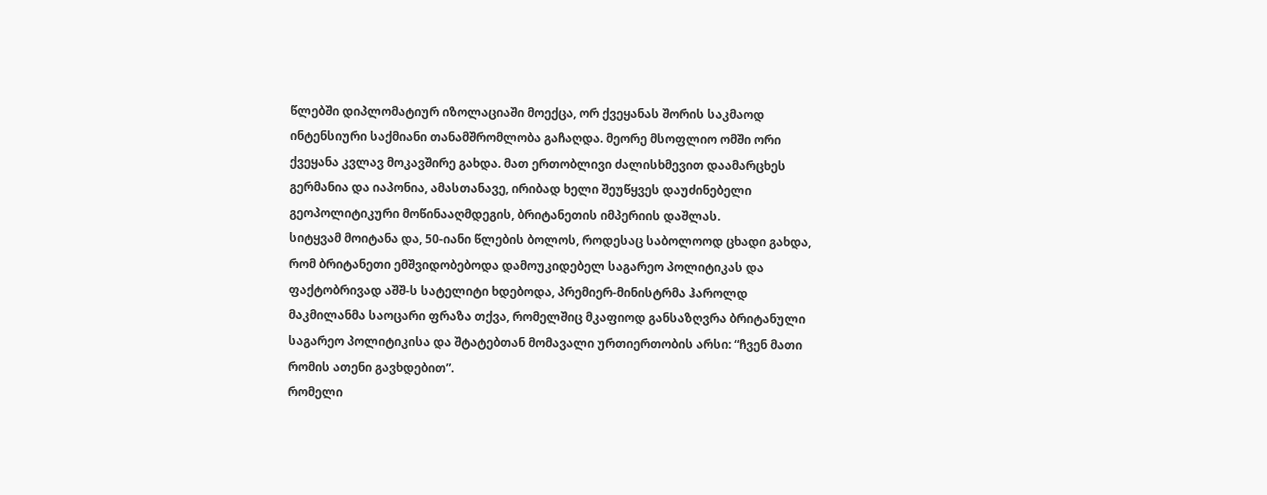წლებში დიპლომატიურ იზოლაციაში მოექცა, ორ ქვეყანას შორის საკმაოდ ინტენსიური საქმიანი თანამშრომლობა გაჩაღდა. მეორე მსოფლიო ომში ორი ქვეყანა კვლავ მოკავშირე გახდა. მათ ერთობლივი ძალისხმევით დაამარცხეს გერმანია და იაპონია, ამასთანავე, ირიბად ხელი შეუწყვეს დაუძინებელი გეოპოლიტიკური მოწინააღმდეგის, ბრიტანეთის იმპერიის დაშლას.
სიტყვამ მოიტანა და, 50-იანი წლების ბოლოს, როდესაც საბოლოოდ ცხადი გახდა, რომ ბრიტანეთი ემშვიდობებოდა დამოუკიდებელ საგარეო პოლიტიკას და ფაქტობრივად აშშ-ს სატელიტი ხდებოდა, პრემიერ-მინისტრმა ჰაროლდ მაკმილანმა საოცარი ფრაზა თქვა, რომელშიც მკაფიოდ განსაზღვრა ბრიტანული საგარეო პოლიტიკისა და შტატებთან მომავალი ურთიერთობის არსი: “ჩვენ მათი რომის ათენი გავხდებით”.
რომელი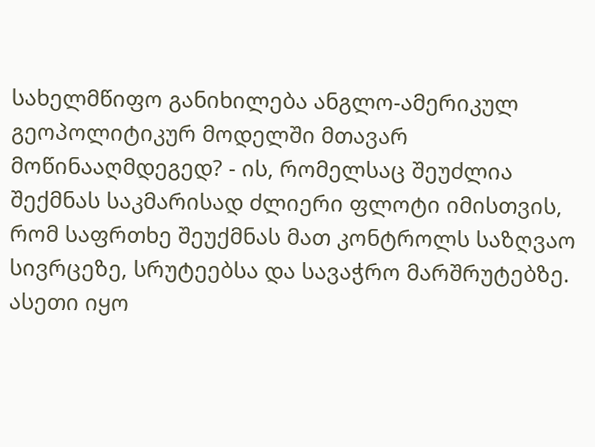სახელმწიფო განიხილება ანგლო-ამერიკულ გეოპოლიტიკურ მოდელში მთავარ მოწინააღმდეგედ? - ის, რომელსაც შეუძლია შექმნას საკმარისად ძლიერი ფლოტი იმისთვის, რომ საფრთხე შეუქმნას მათ კონტროლს საზღვაო სივრცეზე, სრუტეებსა და სავაჭრო მარშრუტებზე. ასეთი იყო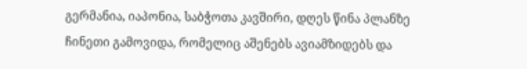გერმანია, იაპონია, საბჭოთა კავშირი, დღეს წინა პლანზე ჩინეთი გამოვიდა, რომელიც აშენებს ავიამზიდებს და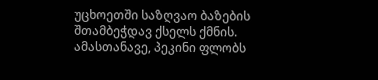უცხოეთში საზღვაო ბაზების შთამბეჭდავ ქსელს ქმნის. ამასთანავე, პეკინი ფლობს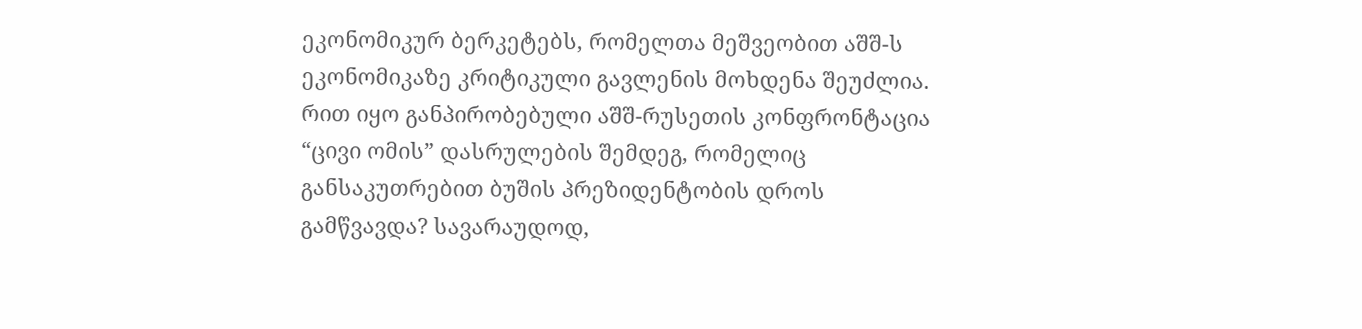ეკონომიკურ ბერკეტებს, რომელთა მეშვეობით აშშ-ს ეკონომიკაზე კრიტიკული გავლენის მოხდენა შეუძლია.
რით იყო განპირობებული აშშ-რუსეთის კონფრონტაცია “ცივი ომის” დასრულების შემდეგ, რომელიც განსაკუთრებით ბუშის პრეზიდენტობის დროს გამწვავდა? სავარაუდოდ,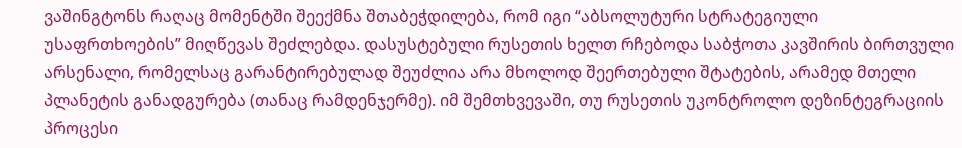ვაშინგტონს რაღაც მომენტში შეექმნა შთაბეჭდილება, რომ იგი “აბსოლუტური სტრატეგიული უსაფრთხოების” მიღწევას შეძლებდა. დასუსტებული რუსეთის ხელთ რჩებოდა საბჭოთა კავშირის ბირთვული არსენალი, რომელსაც გარანტირებულად შეუძლია არა მხოლოდ შეერთებული შტატების, არამედ მთელი პლანეტის განადგურება (თანაც რამდენჯერმე). იმ შემთხვევაში, თუ რუსეთის უკონტროლო დეზინტეგრაციის პროცესი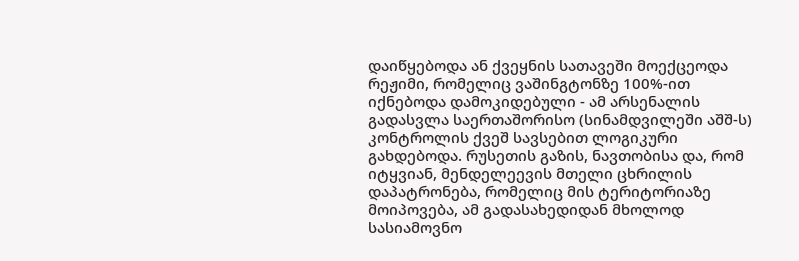დაიწყებოდა ან ქვეყნის სათავეში მოექცეოდა რეჟიმი, რომელიც ვაშინგტონზე 100%-ით იქნებოდა დამოკიდებული - ამ არსენალის გადასვლა საერთაშორისო (სინამდვილეში აშშ-ს) კონტროლის ქვეშ სავსებით ლოგიკური გახდებოდა. რუსეთის გაზის, ნავთობისა და, რომ იტყვიან, მენდელეევის მთელი ცხრილის დაპატრონება, რომელიც მის ტერიტორიაზე მოიპოვება, ამ გადასახედიდან მხოლოდ სასიამოვნო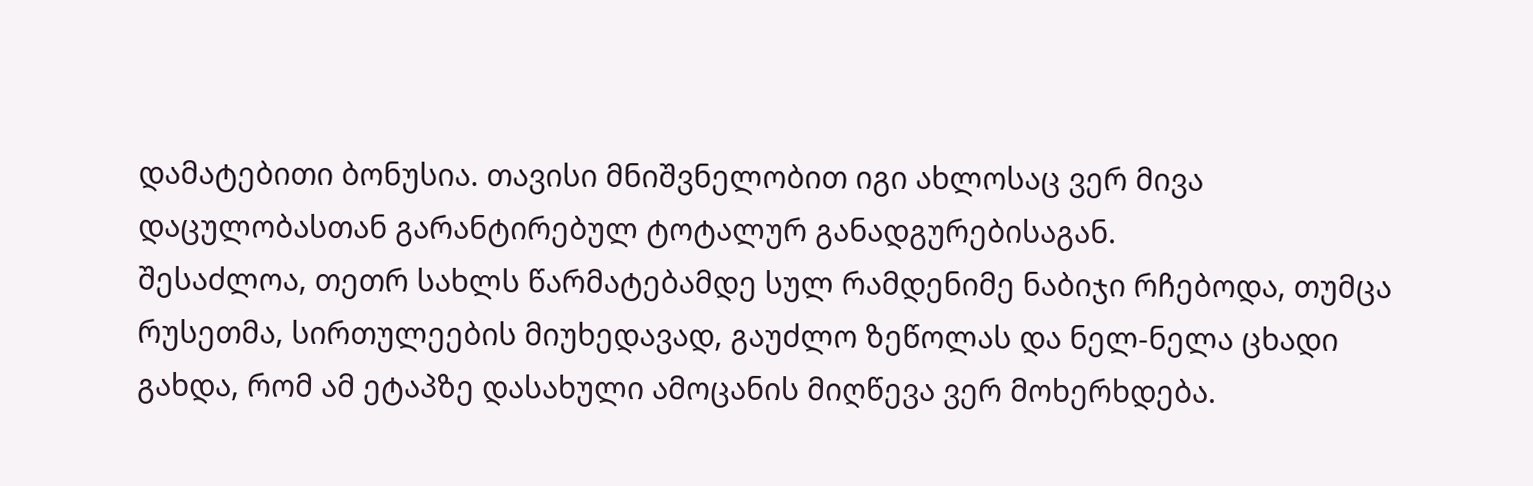დამატებითი ბონუსია. თავისი მნიშვნელობით იგი ახლოსაც ვერ მივა დაცულობასთან გარანტირებულ ტოტალურ განადგურებისაგან.
შესაძლოა, თეთრ სახლს წარმატებამდე სულ რამდენიმე ნაბიჯი რჩებოდა, თუმცა რუსეთმა, სირთულეების მიუხედავად, გაუძლო ზეწოლას და ნელ-ნელა ცხადი გახდა, რომ ამ ეტაპზე დასახული ამოცანის მიღწევა ვერ მოხერხდება.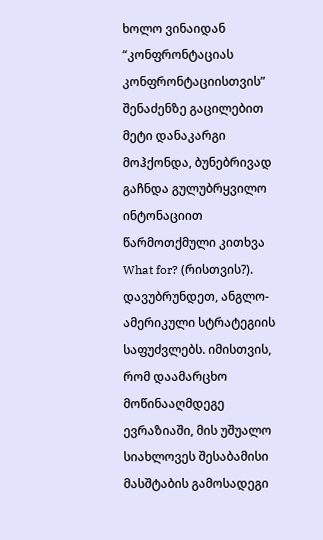ხოლო ვინაიდან “კონფრონტაციას კონფრონტაციისთვის” შენაძენზე გაცილებით მეტი დანაკარგი მოჰქონდა, ბუნებრივად გაჩნდა გულუბრყვილო ინტონაციით წარმოთქმული კითხვა What for? (რისთვის?).
დავუბრუნდეთ, ანგლო-ამერიკული სტრატეგიის საფუძვლებს. იმისთვის, რომ დაამარცხო მოწინააღმდეგე ევრაზიაში, მის უშუალო სიახლოვეს შესაბამისი მასშტაბის გამოსადეგი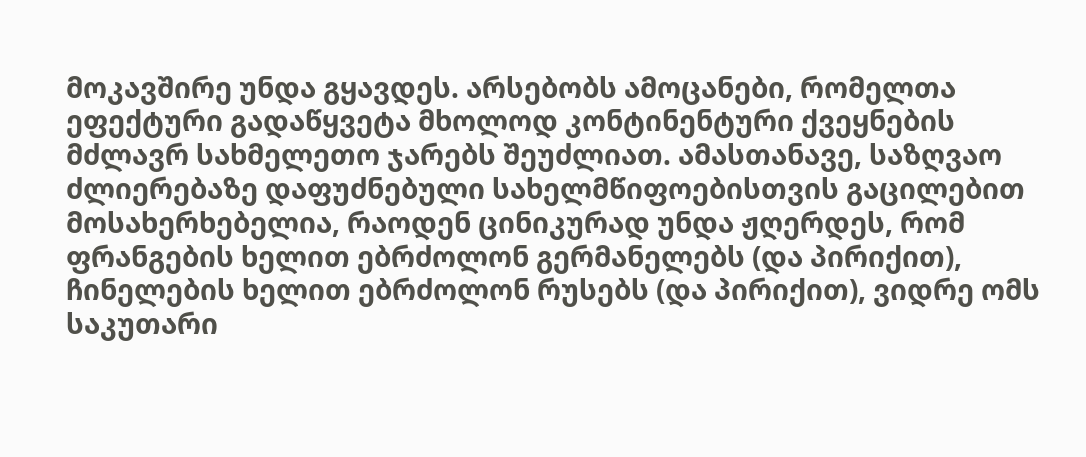მოკავშირე უნდა გყავდეს. არსებობს ამოცანები, რომელთა ეფექტური გადაწყვეტა მხოლოდ კონტინენტური ქვეყნების მძლავრ სახმელეთო ჯარებს შეუძლიათ. ამასთანავე, საზღვაო ძლიერებაზე დაფუძნებული სახელმწიფოებისთვის გაცილებით მოსახერხებელია, რაოდენ ცინიკურად უნდა ჟღერდეს, რომ ფრანგების ხელით ებრძოლონ გერმანელებს (და პირიქით), ჩინელების ხელით ებრძოლონ რუსებს (და პირიქით), ვიდრე ომს საკუთარი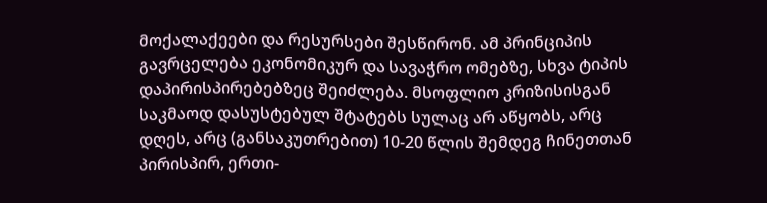მოქალაქეები და რესურსები შესწირონ. ამ პრინციპის გავრცელება ეკონომიკურ და სავაჭრო ომებზე, სხვა ტიპის დაპირისპირებებზეც შეიძლება. მსოფლიო კრიზისისგან საკმაოდ დასუსტებულ შტატებს სულაც არ აწყობს, არც დღეს, არც (განსაკუთრებით) 10-20 წლის შემდეგ ჩინეთთან პირისპირ, ერთი-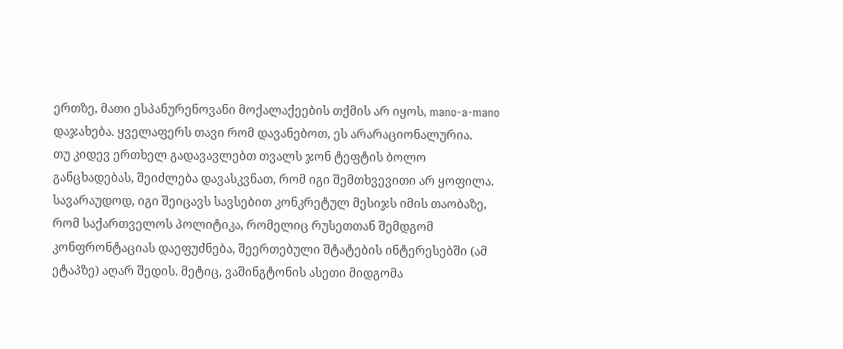ერთზე, მათი ესპანურენოვანი მოქალაქეების თქმის არ იყოს, mano-a-mano დაჯახება. ყველაფერს თავი რომ დავანებოთ, ეს არარაციონალურია.
თუ კიდევ ერთხელ გადავავლებთ თვალს ჯონ ტეფტის ბოლო განცხადებას, შეიძლება დავასკვნათ, რომ იგი შემთხვევითი არ ყოფილა. სავარაუდოდ, იგი შეიცავს სავსებით კონკრეტულ მესიჯს იმის თაობაზე, რომ საქართველოს პოლიტიკა, რომელიც რუსეთთან შემდგომ კონფრონტაციას დაეფუძნება, შეერთებული შტატების ინტერესებში (ამ ეტაპზე) აღარ შედის. მეტიც, ვაშინგტონის ასეთი მიდგომა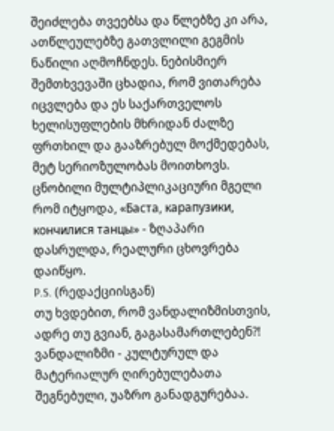შეიძლება თვეებსა და წლებზე კი არა, ათწლეულებზე გათვლილი გეგმის ნაწილი აღმოჩნდეს. ნებისმიერ შემთხვევაში ცხადია, რომ ვითარება იცვლება და ეს საქართველოს ხელისუფლების მხრიდან ძალზე ფრთხილ და გააზრებულ მოქმედებას, მეტ სერიოზულობას მოითხოვს. ცნობილი მულტიპლიკაციური მგელი რომ იტყოდა, «Баста, карапузики, кончилися танцы» - ზღაპარი დასრულდა, რეალური ცხოვრება დაიწყო.
P.S. (რედაქციისგან)
თუ ხვდებით, რომ ვანდალიზმისთვის, ადრე თუ გვიან, გაგასამართლებენ?!
ვანდალიზმი - კულტურულ და მატერიალურ ღირებულებათა შეგნებული, უაზრო განადგურებაა.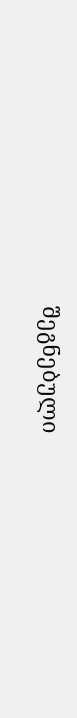შეგნებული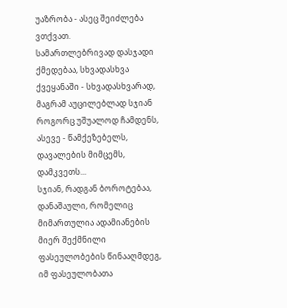უაზრობა - ასეც შეიძლება ვთქვათ.
სამართლებრივად დასჯადი ქმედებაა, სხვადასხვა ქვეყანაში - სხვადასხვარად, მაგრამ აუცილებლად სჯიან როგორც უშუალოდ ჩამდენს, ასევე - წამქეზებელს, დავალების მიმცემს, დამკვეთს...
სჯიან, რადგან ბოროტებაა, დანაშაული, რომელიც მიმართულია ადამიანების მიერ შექმნილი ფასეულობების წინააღმდეგ, იმ ფასეულობათა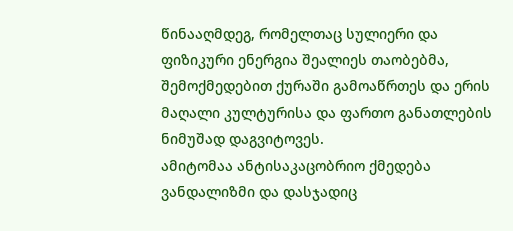წინააღმდეგ, რომელთაც სულიერი და ფიზიკური ენერგია შეალიეს თაობებმა, შემოქმედებით ქურაში გამოაწრთეს და ერის მაღალი კულტურისა და ფართო განათლების ნიმუშად დაგვიტოვეს.
ამიტომაა ანტისაკაცობრიო ქმედება ვანდალიზმი და დასჯადიც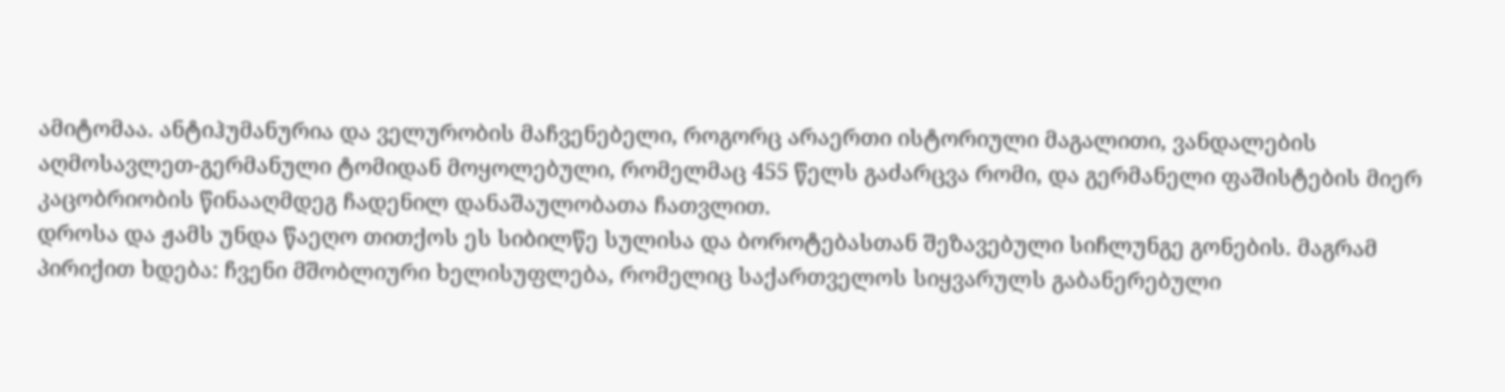ამიტომაა. ანტიჰუმანურია და ველურობის მაჩვენებელი, როგორც არაერთი ისტორიული მაგალითი, ვანდალების აღმოსავლეთ-გერმანული ტომიდან მოყოლებული, რომელმაც 455 წელს გაძარცვა რომი, და გერმანელი ფაშისტების მიერ კაცობრიობის წინააღმდეგ ჩადენილ დანაშაულობათა ჩათვლით.
დროსა და ჟამს უნდა წაეღო თითქოს ეს სიბილწე სულისა და ბოროტებასთან შეზავებული სიჩლუნგე გონების. მაგრამ პირიქით ხდება: ჩვენი მშობლიური ხელისუფლება, რომელიც საქართველოს სიყვარულს გაბანერებული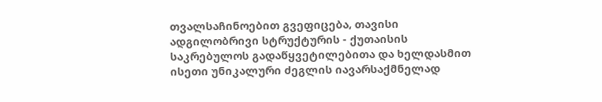თვალსაჩინოებით გვეფიცება, თავისი ადგილობრივი სტრუქტურის - ქუთაისის საკრებულოს გადაწყვეტილებითა და ხელდასმით ისეთი უნიკალური ძეგლის იავარსაქმნელად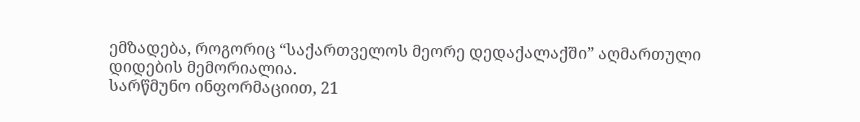ემზადება, როგორიც “საქართველოს მეორე დედაქალაქში” აღმართული დიდების მემორიალია.
სარწმუნო ინფორმაციით, 21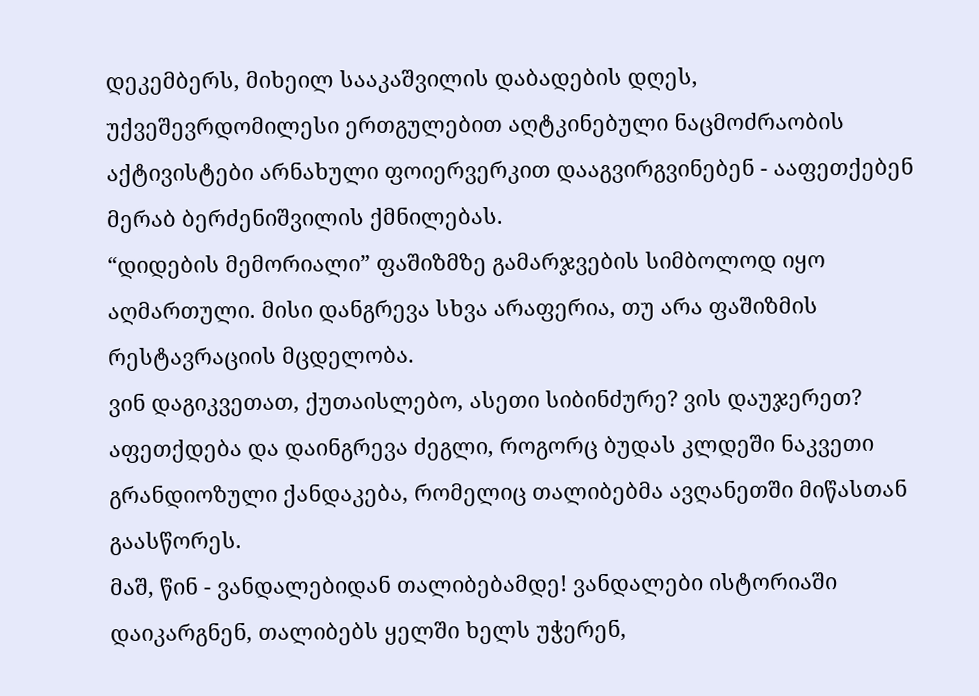დეკემბერს, მიხეილ სააკაშვილის დაბადების დღეს, უქვეშევრდომილესი ერთგულებით აღტკინებული ნაცმოძრაობის აქტივისტები არნახული ფოიერვერკით დააგვირგვინებენ - ააფეთქებენ მერაბ ბერძენიშვილის ქმნილებას.
“დიდების მემორიალი” ფაშიზმზე გამარჯვების სიმბოლოდ იყო აღმართული. მისი დანგრევა სხვა არაფერია, თუ არა ფაშიზმის რესტავრაციის მცდელობა.
ვინ დაგიკვეთათ, ქუთაისლებო, ასეთი სიბინძურე? ვის დაუჯერეთ? აფეთქდება და დაინგრევა ძეგლი, როგორც ბუდას კლდეში ნაკვეთი გრანდიოზული ქანდაკება, რომელიც თალიბებმა ავღანეთში მიწასთან გაასწორეს.
მაშ, წინ - ვანდალებიდან თალიბებამდე! ვანდალები ისტორიაში დაიკარგნენ, თალიბებს ყელში ხელს უჭერენ,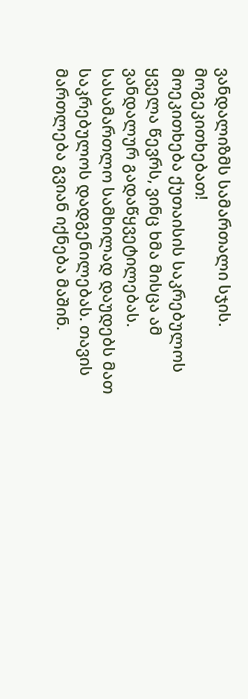ვანდალიზმს სამართალი სჯის.
მოგეკითხებათ!
მოეკითხება ქუთაისის საკრებულოს ყველა წევრს, ვინც ხმა მისცა ამ ვანდალურ გადაწყვეტილებას. სასამართლო სამხილად დაუდებს მათ საკრებულოს დადგენილებას. თავის მართლება გვიან იქნება მაშინ.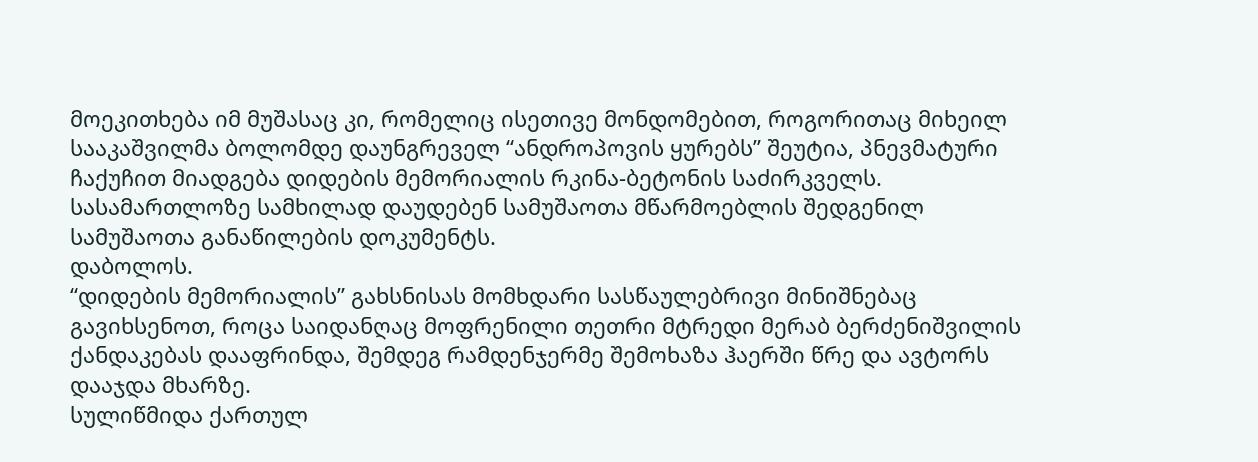მოეკითხება იმ მუშასაც კი, რომელიც ისეთივე მონდომებით, როგორითაც მიხეილ სააკაშვილმა ბოლომდე დაუნგრეველ “ანდროპოვის ყურებს” შეუტია, პნევმატური ჩაქუჩით მიადგება დიდების მემორიალის რკინა-ბეტონის საძირკველს. სასამართლოზე სამხილად დაუდებენ სამუშაოთა მწარმოებლის შედგენილ სამუშაოთა განაწილების დოკუმენტს.
დაბოლოს.
“დიდების მემორიალის” გახსნისას მომხდარი სასწაულებრივი მინიშნებაც გავიხსენოთ, როცა საიდანღაც მოფრენილი თეთრი მტრედი მერაბ ბერძენიშვილის ქანდაკებას დააფრინდა, შემდეგ რამდენჯერმე შემოხაზა ჰაერში წრე და ავტორს დააჯდა მხარზე.
სულიწმიდა ქართულ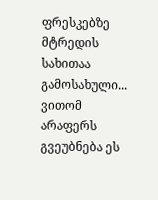ფრესკებზე მტრედის სახითაა გამოსახული...
ვითომ არაფერს გვეუბნება ეს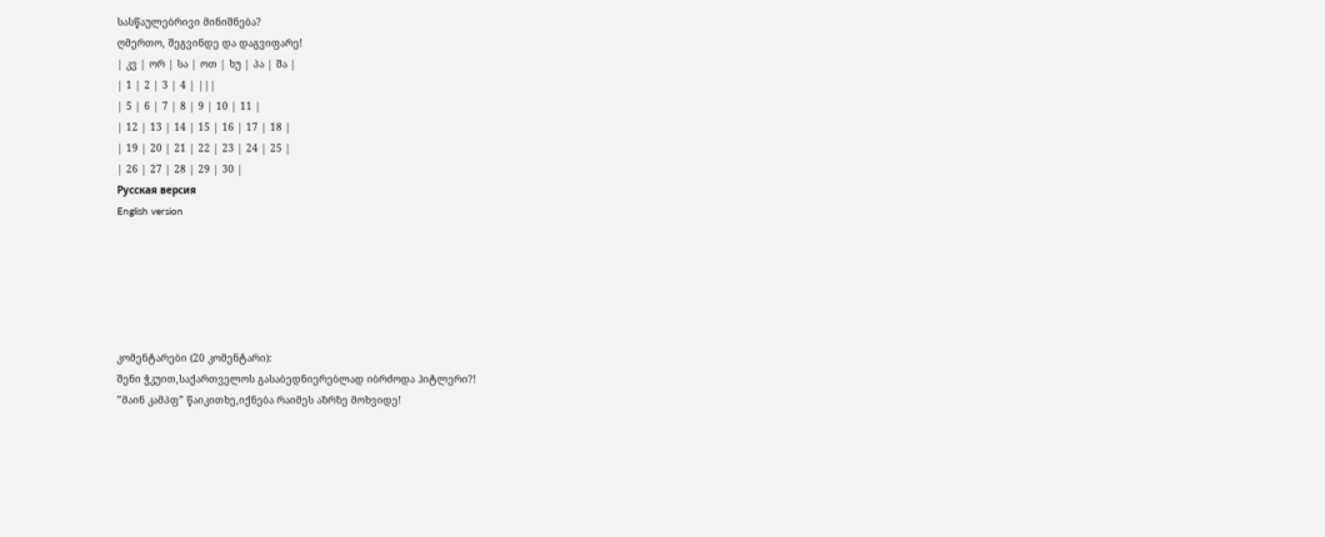სასწაულებრივი მინიშნება?
ღმერთო, შეგვინდე და დაგვიფარე!
| კვ | ორ | სა | ოთ | ხუ | პა | შა |
| 1 | 2 | 3 | 4 | |||
| 5 | 6 | 7 | 8 | 9 | 10 | 11 |
| 12 | 13 | 14 | 15 | 16 | 17 | 18 |
| 19 | 20 | 21 | 22 | 23 | 24 | 25 |
| 26 | 27 | 28 | 29 | 30 |
Русская версия
English version






კომენტარები (20 კომენტარი):
შენი ჭკუით,საქართველოს გასაბედნიერებლად იბრძოდა ჰიტლერი?!
”მაინ კამპფ” წაიკითხე,იქნება რაიმეს აზრზე მოხვიდე!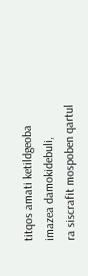titqos amati ketildgeoba imazea damokidebuli,
ra siscrafit mospoben qartul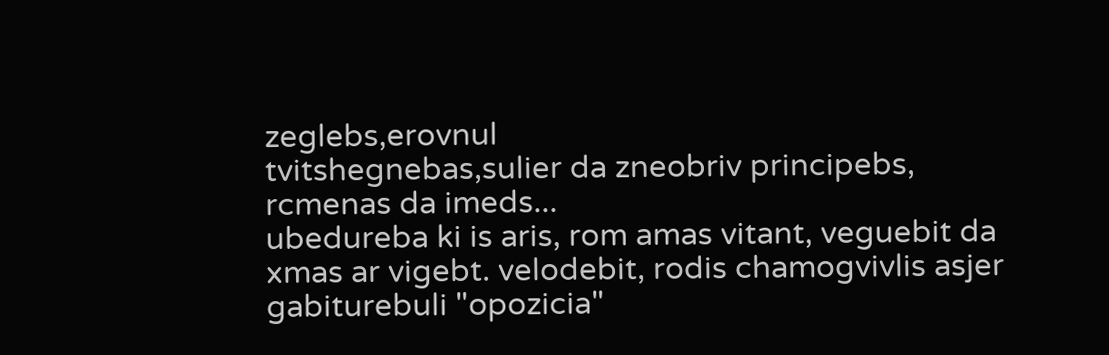zeglebs,erovnul
tvitshegnebas,sulier da zneobriv principebs,
rcmenas da imeds...
ubedureba ki is aris, rom amas vitant, veguebit da
xmas ar vigebt. velodebit, rodis chamogvivlis asjer
gabiturebuli "opozicia"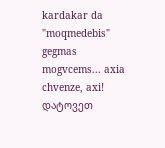kardakar da "moqmedebis"
gegmas mogvcems... axia chvenze, axi!
დატოვეთ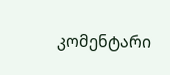კომენტარი